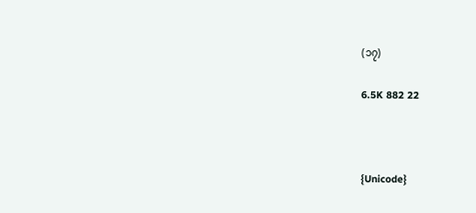(၁၇)

6.5K 882 22



{Unicode}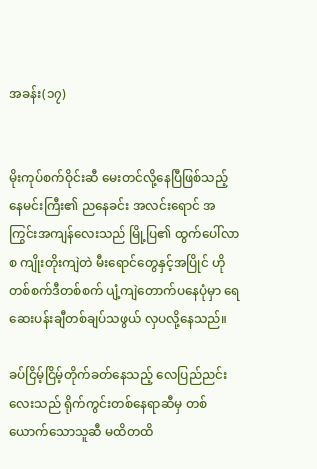အခန်း(၁၇)


မိုးကုပ်စက်ဝိုင်းဆီ မေးတင်လို့နေပြီဖြစ်သည့် နေမင်းကြီး၏ ညနေခင်း အလင်းရောင် အကြွင်းအကျန်လေးသည် မြို့ပြ၏ ထွက်ပေါ်လာစ ကျိုးတိုးကျဲတဲ မီးရောင်တွေနှင့်အပြိုင် ဟိုတစ်စက်ဒီတစ်စက် ပျံ့ကျဲတောက်ပနေပုံမှာ ရေဆေးပန်းချီတစ်ချပ်သဖွယ် လှပလို့နေသည်။

ခပ်ငြိမ့်ငြိမ့်တိုက်ခတ်နေသည့် လေပြည်ညင်းလေးသည် ရိုက်ကွင်းတစ်နေရာဆီမှ တစ်ယောက်သောသူဆီ မထိတထိ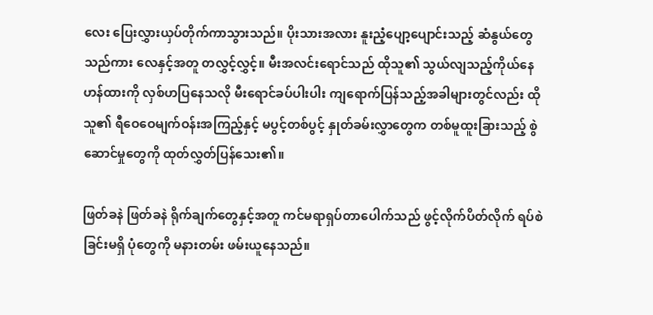လေး ပြေးလွှားယှပ်တိုက်ကာသွားသည်။ ပိုးသားအလား နူးညံ့ပျော့ပျောင်းသည့် ဆံနွယ်တွေသည်ကား လေနှင့်အတူ တလွှင့်လွှင့်။ မီးအလင်းရောင်သည် ထိုသူ၏ သွယ်လျသည့်ကိုယ်နေဟန်ထားကို လှစ်ဟပြနေသလို မီးရောင်ခပ်ပါးပါး ကျရောက်ပြန်သည့်အခါများတွင်လည်း ထိုသူ၏ ရီဝေဝေမျက်ဝန်းအကြည့်နှင့် မပွင့်တစ်ပွင့် နှုတ်ခမ်းလွှာတွေက တစ်မူထူးခြားသည့် စွဲဆောင်မှုတွေကို ထုတ်လွှတ်ပြန်သေး၏။

ဖြတ်ခနဲ ဖြတ်ခနဲ ရိုက်ချက်တွေနှင့်အတူ ကင်မရာရှပ်တာပေါက်သည် ဖွင့်လိုက်ပိတ်လိုက် ရပ်စဲခြင်းမရှိ ပုံတွေကို မနားတမ်း ဖမ်းယူနေသည်။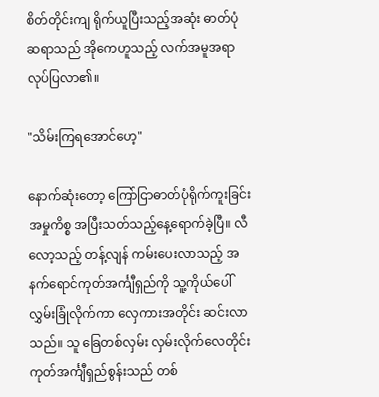စိတ်တိုင်းကျ ရိုက်ယူပြီးသည့်အဆုံး ဓာတ်ပုံဆရာသည် အိုကေဟူသည့် လက်အမူအရာ လုပ်ပြလာ၏။

"သိမ်းကြရအောင်ဟေ့"

နောက်ဆုံးတော့ ကြော်ငြာဓာတ်ပုံရိုက်ကူးခြင်း အမှုကိစ္စ အပြီးသတ်သည့်နေ့ရောက်ခဲ့ပြီ။ လီလော့သည့် တန့်လျန် ကမ်းပေးလာသည့် အနက်ရောင်ကုတ်အင်္ကျီရှည်ကို သူ့ကိုယ်ပေါ် လွှမ်းခြုံလိုက်ကာ လှေကားအတိုင်း ဆင်းလာသည်။ သူ ခြေတစ်လှမ်း လှမ်းလိုက်လေတိုင်း ကုတ်အင်္ကျီရှည်စွန်းသည် တစ်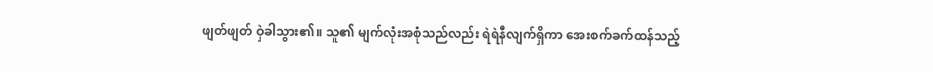ဖျတ်ဖျတ် ဝှဲခါသွား၏။ သူ၏ မျက်လုံးအစုံသည်လည်း ရဲရဲနီလျက်ရှိကာ အေးစက်ခက်ထန်သည့်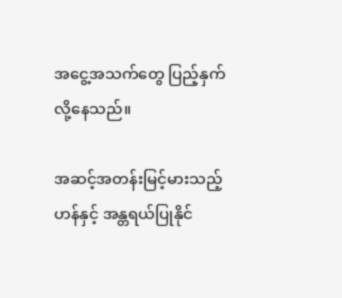အငွေ့အသက်တွေ ပြည့်နှက်လို့နေသည်။

အဆင့်အတန်းမြင့်မားသည့်ဟန်နှင့် အန္တရယ်ပြုနိုင်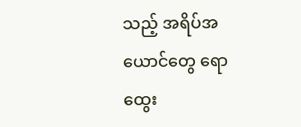သည့် အရိပ်အယောင်တွေ ရောထွေး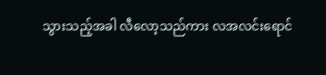သွားသည့်အခါ လီလော့သည်ကား လအလင်းရောင်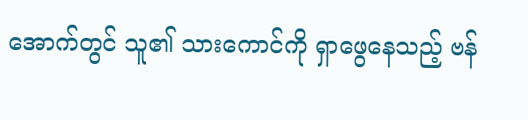အောက်တွင် သူ၏ သားကောင်ကို ရှာဖွေနေသည့် ဗန်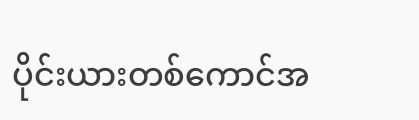ပိုင်းယားတစ်ကောင်အ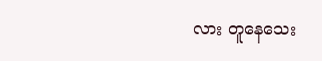လား တူနေသေး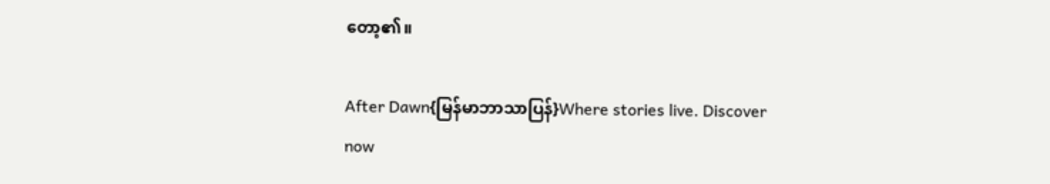တော့၏။

After Dawn{မြန်မာဘာသာပြန်}Where stories live. Discover now